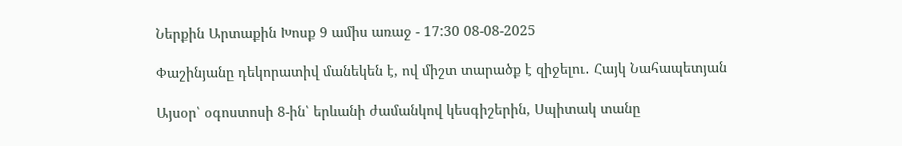Ներքին Արտաքին Խոսք 9 ամիս առաջ - 17:30 08-08-2025

Փաշինյանը դեկորատիվ մանեկեն է, ով միշտ տարածք է զիջելու․ Հայկ Նահապետյան

Այսօր՝ օգոստոսի 8-ին՝ երևանի ժամանկով կեսգիշերին, Սպիտակ տանը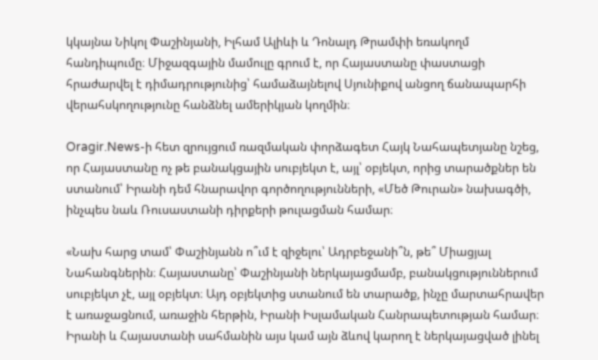կկայնա Նիկոլ Փաշինյանի, Իլհամ Ալիևի և Դոնալդ Թրամփի եռակողմ հանդիպումը։ Միջազգային մամուլը գրում է, որ Հայաստանը փաստացի հրաժարվել է դիմադրությունից՝ համաձայնելով Սյունիքով անցող ճանապարհի վերահսկողությունը հանձնել ամերիկյան կողմին։

Oragir.News-ի հետ զրույցում ռազմական փորձագետ Հայկ Նահապետյանը նշեց, որ Հայաստանը ոչ թե բանակցային սուբյեկտ է, այլ՝ օբյեկտ, որից տարածքներ են ստանում՝ Իրանի դեմ հնարավոր գործողությունների, «Մեծ Թուրան» նախագծի, ինչպես նաև Ռուսաստանի դիրքերի թուլացման համար։

«Նախ հարց տամ՝ Փաշինյանն ո՞ւմ է զիջելու՝ Ադրբեջանի՞ն, թե՞ Միացյալ Նահանգներին։ Հայաստանը՝ Փաշինյանի ներկայացմամբ, բանակցություններում սուբյեկտ չէ, այլ օբյեկտ։ Այդ օբյեկտից ստանում են տարածք, ինչը մարտահրավեր է առաջացնում, առաջին հերթին, Իրանի Իսլամական Հանրապետության համար։ Իրանի և Հայաստանի սահմանին այս կամ այն ձևով կարող է ներկայացված լինել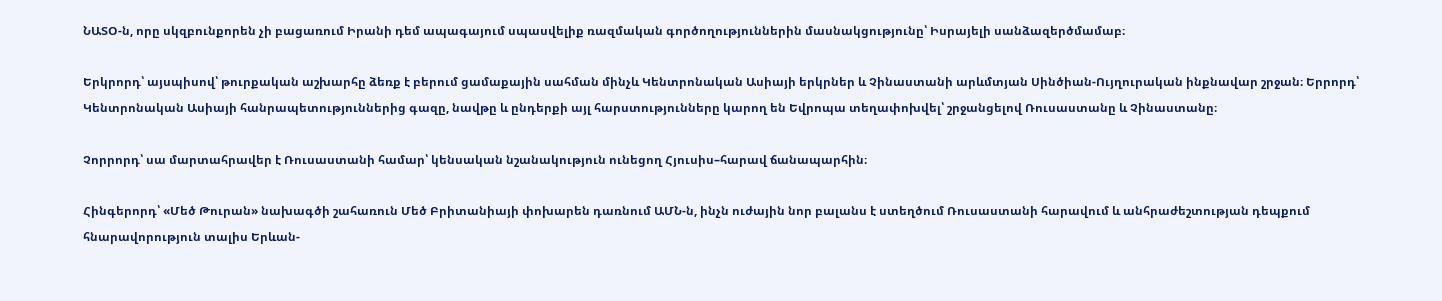ՆԱՏՕ-ն, որը սկզբունքորեն չի բացառում Իրանի դեմ ապագայում սպասվելիք ռազմական գործողություններին մասնակցությունը՝ Իսրայելի սանձազերծմամաբ։

Երկրորդ՝ այսպիսով՝ թուրքական աշխարհը ձեռք է բերում ցամաքային սահման մինչև Կենտրոնական Ասիայի երկրներ և Չինաստանի արևմտյան Սինծիան-Ույղուրական ինքնավար շրջան։ Երրորդ՝ Կենտրոնական Ասիայի հանրապետություններից գազը, նավթը և ընդերքի այլ հարստությունները կարող են Եվրոպա տեղափոխվել՝ շրջանցելով Ռուսաստանը և Չինաստանը։

Չորրորդ՝ սա մարտահրավեր է Ռուսաստանի համար՝ կենսական նշանակություն ունեցող Հյուսիս–հարավ ճանապարհին։

Հինգերորդ՝ «Մեծ Թուրան» նախագծի շահառուն Մեծ Բրիտանիայի փոխարեն դառնում ԱՄՆ-ն, ինչն ուժային նոր բալանս է ստեղծում Ռուսաստանի հարավում և անհրաժեշտության դեպքում հնարավորություն տալիս Երևան-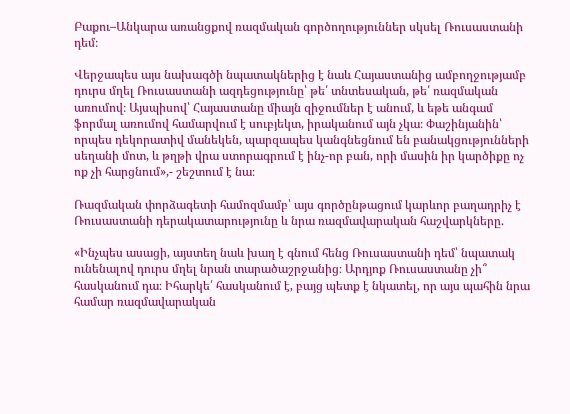Բաքու–Անկարա առանցքով ռազմական գործողություններ սկսել Ռուսաստանի դեմ։

Վերջապես այս նախագծի նպատակներից է նաև Հայաստանից ամբողջությամբ դուրս մղել Ռուսաստանի ազդեցությունը՝ թե՛ տնտեսական, թե՛ ռազմական առումով։ Այսպիսով՝ Հայաստանը միայն զիջումներ է անում, և եթե անգամ ֆորմալ առումով համարվում է սուբյեկտ, իրականում այն չկա։ Փաշինյանին՝ որպես դեկորատիվ մանեկեն, պարզապես կանգնեցնում են բանակցությունների սեղանի մոտ, և թղթի վրա ստորագրում է ինչ-որ բան, որի մասին իր կարծիքը ոչ ոք չի հարցնում»,- շեշտում է նա։

Ռազմական փորձագետի համոզմամբ՝ այս գործընթացում կարևոր բաղադրիչ է Ռուսաստանի դերակատարությունը և նրա ռազմավարական հաշվարկները.

«Ինչպես ասացի, այստեղ նաև խաղ է գնում հենց Ռուսաստանի դեմ՝ նպատակ ունենալով դուրս մղել նրան տարածաշրջանից։ Արդյոք Ռուսաստանը չի՞ հասկանում դա։ Իհարկե՛ հասկանում է, բայց պետք է նկատել, որ այս պահին նրա համար ռազմավարական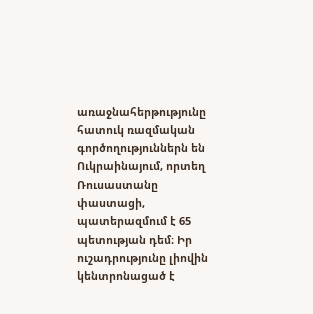առաջնահերթությունը հատուկ ռազմական գործողություններն են Ուկրաինայում, որտեղ Ռուսաստանը փաստացի, պատերազմում է 65 պետության դեմ։ Իր ուշադրությունը լիովին կենտրոնացած է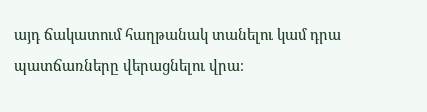այդ ճակատում հաղթանակ տանելու կամ դրա պատճառները վերացնելու վրա։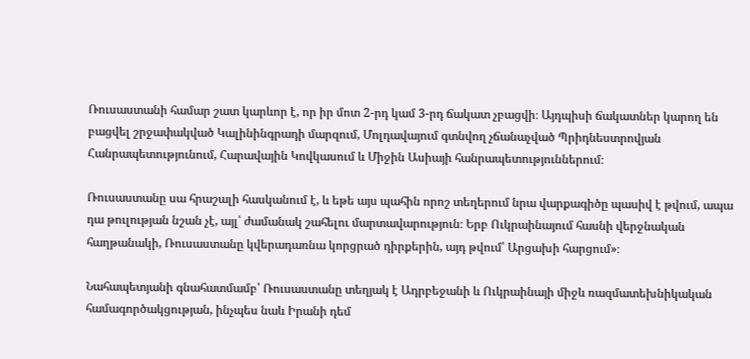Ռուսաստանի համար շատ կարևոր է, որ իր մոտ 2-րդ կամ 3-րդ ճակատ չբացվի։ Այդպիսի ճակատներ կարող են բացվել շրջափակված Կալինինգրադի մարզում, Մոլդավայում գտնվող չճանաչված Պրիդնեստրովյան Հանրապետությունում, Հարավային Կովկասում և Միջին Ասիայի հանրապետություններում։

Ռուսաստանը սա հրաշալի հասկանում է, և եթե այս պահին որոշ տեղերում նրա վարքագիծը պասիվ է թվում, ապա դա թուլության նշան չէ, այլ՝ ժամանակ շահելու մարտավարություն։ Երբ Ուկրաինայում հասնի վերջնական հաղթանակի, Ռուսաստանը կվերադառնա կորցրած դիրքերին, այդ թվում՝ Արցախի հարցում»։

Նահապետյանի գնահատմամբ՝ Ռուսաստանը տեղյակ է Ադրբեջանի և Ուկրաինայի միջև ռազմատեխնիկական համագործակցության, ինչպես նաև Իրանի դեմ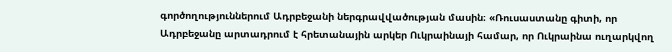գործողություններում Ադրբեջանի ներգրավվածության մասին։ «Ռուսաստանը գիտի, որ Ադրբեջանը արտադրում է հրետանային արկեր Ուկրաինայի համար, որ Ուկրաինա ուղարկվող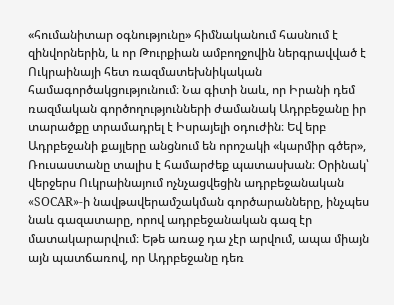«հումանիտար օգնությունը» հիմնականում հասնում է զինվորներին, և որ Թուրքիան ամբողջովին ներգրավված է Ուկրաինայի հետ ռազմատեխնիկական համագործակցությունում։ Նա գիտի նաև, որ Իրանի դեմ ռազմական գործողությունների ժամանակ Ադրբեջանը իր տարածքը տրամադրել է Իսրայելի օդուժին։ Եվ երբ Ադրբեջանի քայլերը անցնում են որոշակի «կարմիր գծեր», Ռուսաստանը տալիս է համարժեք պատասխան։ Օրինակ՝ վերջերս Ուկրաինայում ոչնչացվեցին ադրբեջանական «SOCAR»-ի նավթավերամշակման գործարանները, ինչպես նաև գազատարը, որով ադրբեջանական գազ էր մատակարարվում։ Եթե առաջ դա չէր արվում, ապա միայն այն պատճառով, որ Ադրբեջանը դեռ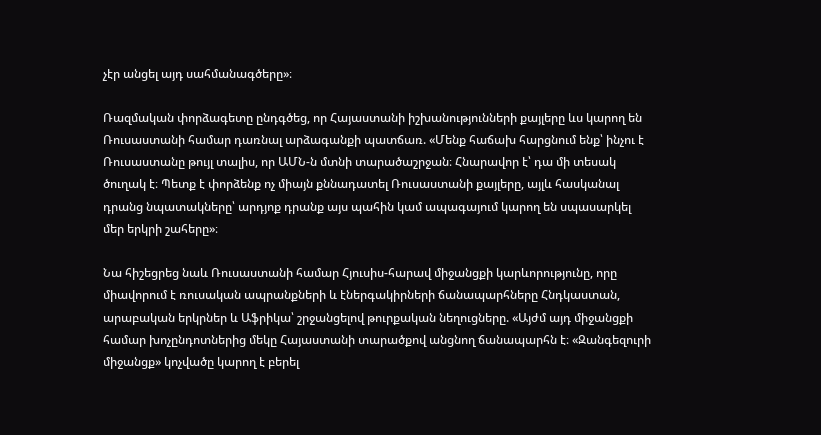չէր անցել այդ սահմանագծերը»։

Ռազմական փորձագետը ընդգծեց, որ Հայաստանի իշխանությունների քայլերը ևս կարող են Ռուսաստանի համար դառնալ արձագանքի պատճառ. «Մենք հաճախ հարցնում ենք՝ ինչու է Ռուսաստանը թույլ տալիս, որ ԱՄՆ-ն մտնի տարածաշրջան։ Հնարավոր է՝ դա մի տեսակ ծուղակ է։ Պետք է փորձենք ոչ միայն քննադատել Ռուսաստանի քայլերը, այլև հասկանալ դրանց նպատակները՝ արդյոք դրանք այս պահին կամ ապագայում կարող են սպասարկել մեր երկրի շահերը»։

Նա հիշեցրեց նաև Ռուսաստանի համար Հյուսիս-հարավ միջանցքի կարևորությունը, որը միավորում է ռուսական ապրանքների և էներգակիրների ճանապարհները Հնդկաստան, արաբական երկրներ և Աֆրիկա՝ շրջանցելով թուրքական նեղուցները. «Այժմ այդ միջանցքի համար խոչընդոտներից մեկը Հայաստանի տարածքով անցնող ճանապարհն է։ «Զանգեզուրի միջանցք» կոչվածը կարող է բերել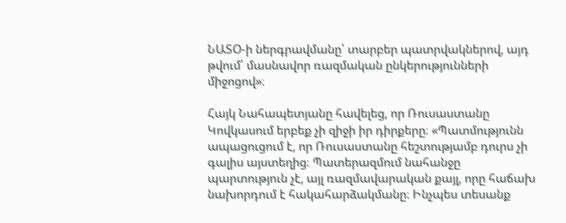ՆԱՏՕ-ի ներգրավմանը՝ տարբեր պատրվակներով, այդ թվում՝ մասնավոր ռազմական ընկերությունների միջոցով»։

Հայկ Նահապետյանը հավելեց, որ Ռուսաստանը Կովկասում երբեք չի զիջի իր դիրքերը։ «Պատմությունն ապացուցում է, որ Ռուսաստանը հեշտությամբ դուրս չի գալիս այստեղից։ Պատերազմում նահանջը պարտություն չէ, այլ ռազմավարական քայլ, որը հաճախ նախորդում է հակահարձակմանը։ Ինչպես տեսանք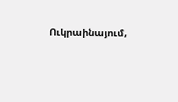Ուկրաինայում,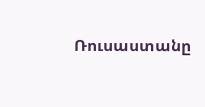Ռուսաստանը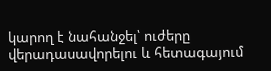կարող է նահանջել՝ ուժերը վերադասավորելու և հետագայում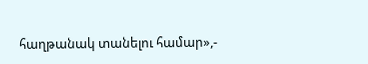հաղթանակ տանելու համար»,-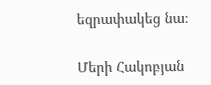եզրափակեց նա։

Մերի Հակոբյան